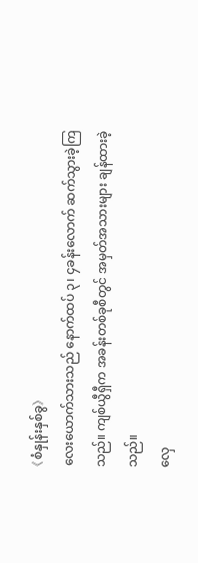《စံနှုန်းနှစ်ခွ》
လေးယောက်သားသည် နောက်ထပ် ၃၊ ၄ခန်းလောက် ဆက်သွားခဲ့ကြသည်။ ကျစ်ယွီရှီက အခန်းတစ်ခုစီတွင် အမှတ်အသားများ ချန်ထားခဲ့သည်။
လှေ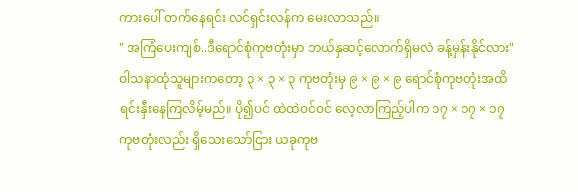ကားပေါ် တက်နေရင်း လင်ရှင်းလန်က မေးလာသည်။
" အကြံပေးကျစ်..ဒီရောင်စုံကုဗတုံးမှာ ဘယ်နှဆင့်လောက်ရှိမလဲ ခန့်မှန်းနိုင်လား"
ဝါသနာထုံသူများကတော့ ၃ × ၃ × ၃ ကုဗတုံးမှ ၉ × ၉ × ၉ ရောင်စုံကုဗတုံးအထိ ရင်းနှီးနေကြလိမ့်မည်။ ပို၍ပင် ထဲထဲဝင်ဝင် လေ့လာကြည့်ပါက ၁၇ × ၁၇ × ၁၇ ကုဗတုံးလည်း ရှိသေးသော်ငြား ယခုကုဗ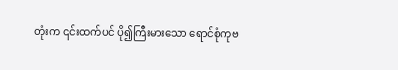တုံးက ၎င်းထက်ပင် ပို၍ကြီးမားသော ရောင်စုံကုဗ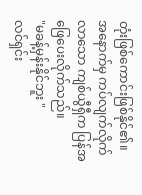တုံးဖြစ်ကောင်းဖြစ်နိုင်၏။
အနောက်မှ ကပ်လျက်လိုက်လာသော ကျစ်ယွီရှီက ပြန်အဖြေပေးလိုက်သည်။
"မခန့်မှန်းနိုင်ဘူး "
လင်ရှင်း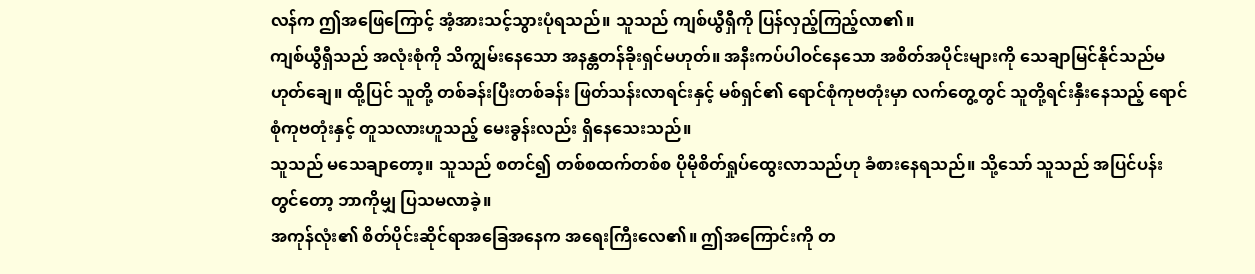လန်က ဤအဖြေကြောင့် အံ့အားသင့်သွားပုံရသည်။ သူသည် ကျစ်ယွီရှီကို ပြန်လှည့်ကြည့်လာ၏။
ကျစ်ယွီရှီသည် အလုံးစုံကို သိကျွမ်းနေသော အနန္တတန်ခိုးရှင်မဟုတ်။ အနီးကပ်ပါဝင်နေသော အစိတ်အပိုင်းများကို သေချာမြင်နိုင်သည်မဟုတ်ချေ။ ထို့ပြင် သူတို့ တစ်ခန်းပြီးတစ်ခန်း ဖြတ်သန်းလာရင်းနှင့် မစ်ရှင်၏ ရောင်စုံကုဗတုံးမှာ လက်တွေ့တွင် သူတို့ရင်းနှီးနေသည့် ရောင်စုံကုဗတုံးနှင့် တူသလားဟူသည့် မေးခွန်းလည်း ရှိနေသေးသည်။
သူသည် မသေချာတော့။ သူသည် စတင်၍ တစ်စထက်တစ်စ ပိုမိုစိတ်ရှုပ်ထွေးလာသည်ဟု ခံစားနေရသည်။ သို့သော် သူသည် အပြင်ပန်းတွင်တော့ ဘာကိုမျှ ပြသမလာခဲ့။
အကုန်လုံး၏ စိတ်ပိုင်းဆိုင်ရာအခြေအနေက အရေးကြီးလေ၏။ ဤအကြောင်းကို တ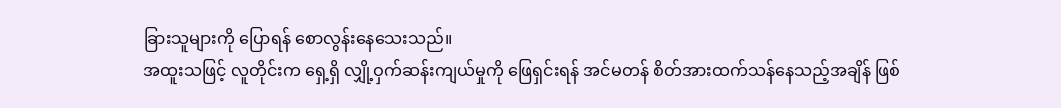ခြားသူများကို ပြောရန် စောလွန်းနေသေးသည်။
အထူးသဖြင့် လူတိုင်းက ရှေ့ရှိ လျှို့ဝှက်ဆန်းကျယ်မှုကို ဖြေရှင်းရန် အင်မတန် စိတ်အားထက်သန်နေသည့်အချိန် ဖြစ်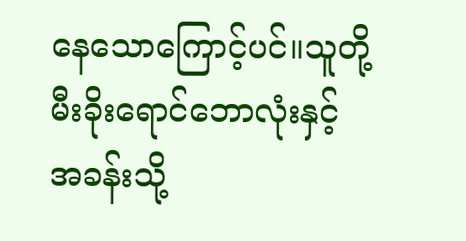နေသောကြောင့်ပင်။သူတို့ မီးခိုးရောင်ဘောလုံးနှင့် အခန်းသို့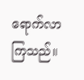ရောက်လာကြသည်။